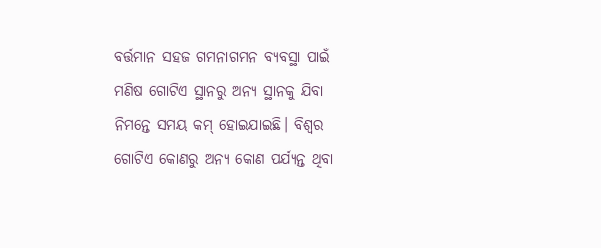ବର୍ତ୍ତମାନ ସହଜ ଗମନାଗମନ ବ୍ୟବସ୍ଥା ପାଇଁ ମଣିଷ ଗୋଟିଏ ସ୍ଥାନରୁ ଅନ୍ୟ ସ୍ଥାନକୁ ଯିବା ନିମନ୍ତେ ସମୟ କମ୍ ହୋଇଯାଇଛି। ବିଶ୍ୱର ଗୋଟିଏ କୋଣରୁ ଅନ୍ୟ କୋଣ ପର୍ଯ୍ୟନ୍ତ ଥିବା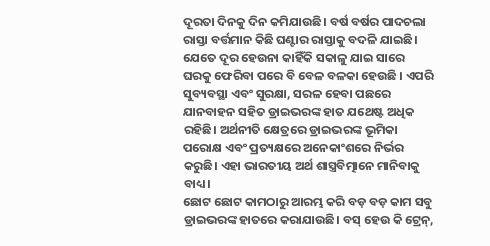ଦୂରତା ଦିନକୁ ଦିନ କମିଯାଉଛି। ବର୍ଷ ବର୍ଷର ପାଦଚଲା ରାସ୍ତା ବର୍ତ୍ତମାନ କିଛି ଘଣ୍ଟାର ରାସ୍ତାକୁ ବଦଳି ଯାଇଛି। ଯେତେ ଦୂର ହେଉନା କାହିଁକି ସକାଳୁ ଯାଇ ସାରେ ଘରକୁ ଫେରିବା ପରେ ବି ବେଳ ବଳକା ହେଉଛି । ଏପରି ସୁବ୍ୟବସ୍ଥା ଏବଂ ସୁରକ୍ଷା, ସରଳ ହେବା ପଛରେ ଯାନବାହନ ସହିତ ଡ୍ରାଇଭରଙ୍କ ହାତ ଯଥେଷ୍ଟ ଅଧିକ ରହିଛି। ଅର୍ଥନୀତି କ୍ଷେତ୍ରରେ ଡ୍ରାଇଭରଙ୍କ ଭୂମିକା ପରୋକ୍ଷ ଏବଂ ପ୍ରତ୍ୟକ୍ଷରେ ଅନେକାଂଶରେ ନିର୍ଭର କରୁଛି। ଏହା ଭାରତୀୟ ଅର୍ଥ ଶାସ୍ତ୍ରବିତ୍ମାନେ ମାନିବାକୁ ବାଧ୍ୟ।
ଛୋଟ ଛୋଟ କାମଠାରୁ ଆରମ୍ଭ କରି ବଡ଼ ବଡ଼ କାମ ସବୁ ଡ୍ରାଇଭରଙ୍କ ହାତରେ କରାଯାଉଛି। ବସ୍ ହେଉ କି ଟ୍ରେନ୍,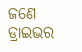ଜଣେ ଡ୍ରାଇଭର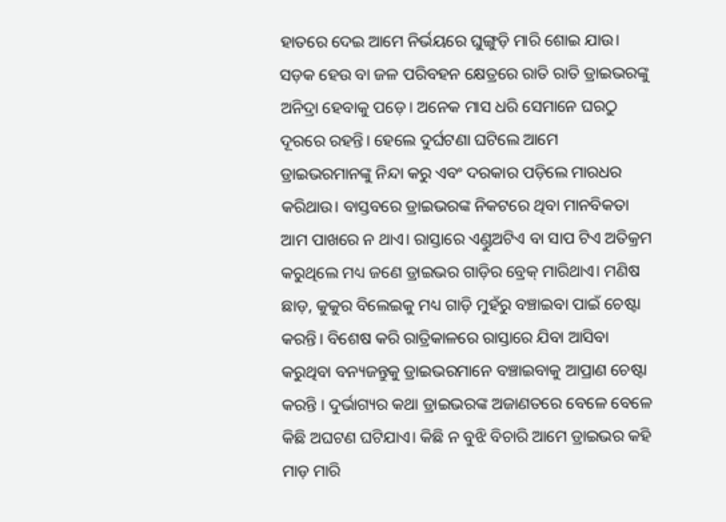ହାତରେ ଦେଇ ଆମେ ନିର୍ଭୟରେ ଘୁଙ୍ଗୁଡ଼ି ମାରି ଶୋଇ ଯାଉ। ସଡ଼କ ହେଉ ବା ଜଳ ପରିବହନ କ୍ଷେତ୍ରରେ ରାତି ରାତି ଡ୍ରାଇଭରଙ୍କୁ ଅନିଦ୍ରା ହେବାକୁ ପଡ଼େ। ଅନେକ ମାସ ଧରି ସେମାନେ ଘରଠୁ ଦୂରରେ ରହନ୍ତି। ହେଲେ ଦୁର୍ଘଟଣା ଘଟିଲେ ଆମେ ଡ୍ରାଇଭରମାନଙ୍କୁ ନିନ୍ଦା କରୁ ଏବଂ ଦରକାର ପଡ଼ିଲେ ମାରଧର କରିଥାଉ। ବାସ୍ତବରେ ଡ୍ରାଇଭରଙ୍କ ନିକଟରେ ଥିବା ମାନବିକତା ଆମ ପାଖରେ ନ ଥାଏ। ରାସ୍ତାରେ ଏଣ୍ଡୁଅଟିଏ ବା ସାପ ଟିଏ ଅତିକ୍ରମ କରୁଥିଲେ ମଧ୍ୟ ଜଣେ ଡ୍ରାଇଭର ଗାଡ଼ିର ବ୍ରେକ୍ ମାରିଥାଏ। ମଣିଷ ଛାଡ଼, କୁକୁର ବିଲେଇକୁ ମଧ୍ୟ ଗାଡ଼ି ମୁହଁରୁ ବଞ୍ଚାଇବା ପାଇଁ ଚେଷ୍ଟା କରନ୍ତି। ବିଶେଷ କରି ରାତ୍ରିକାଳରେ ରାସ୍ତାରେ ଯିବା ଆସିବା କରୁଥିବା ବନ୍ୟଜନ୍ତୁକୁ ଡ୍ରାଇଭରମାନେ ବଞ୍ଚାଇବାକୁ ଆପ୍ରାଣ ଚେଷ୍ଟା କରନ୍ତି । ଦୁର୍ଭାଗ୍ୟର କଥା ଡ୍ରାଇଭରଙ୍କ ଅଜାଣତରେ ବେଳେ ବେଳେ କିଛି ଅଘଟଣ ଘଟିଯାଏ। କିଛି ନ ବୁଝି ବିଚାରି ଆମେ ଡ୍ରାଇଭର କହି ମାଡ଼ ମାରି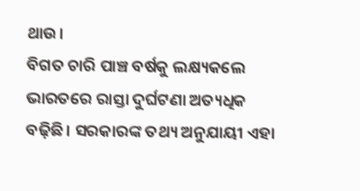ଥାଉ।
ବିଗତ ଚାରି ପାଞ୍ଚ ବର୍ଷକୁ ଲକ୍ଷ୍ୟକଲେ ଭାରତରେ ରାସ୍ତା ଦୁର୍ଘଟଣା ଅତ୍ୟଧିକ ବଢ଼ିଛି। ସରକାରଙ୍କ ତଥ୍ୟ ଅନୁଯାୟୀ ଏହା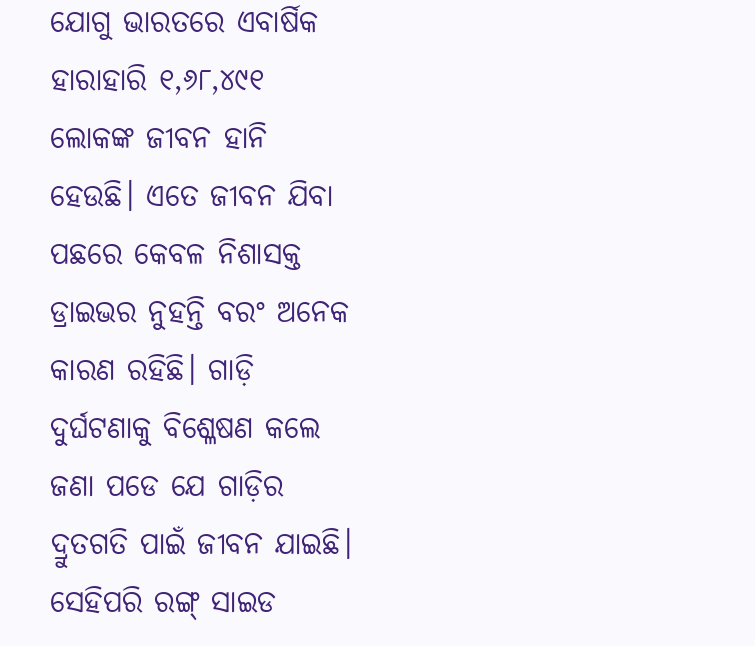ଯୋଗୁ ଭାରତରେ ଏବାର୍ଷିକ ହାରାହାରି ୧,୬୮,୪୯୧ ଲୋକଙ୍କ ଜୀବନ ହାନି ହେଉଛି। ଏତେ ଜୀବନ ଯିବା ପଛରେ କେବଳ ନିଶାସକ୍ତ ଡ୍ରାଇଭର ନୁହନ୍ତି ବରଂ ଅନେକ କାରଣ ରହିଛି। ଗାଡ଼ି ଦୁର୍ଘଟଣାକୁ ବିଶ୍ଳେଷଣ କଲେ ଜଣା ପଡେ ଯେ ଗାଡ଼ିର ଦ୍ରୁତଗତି ପାଇଁ ଜୀବନ ଯାଇଛି। ସେହିପରି ରଙ୍ଗ୍ ସାଇଡ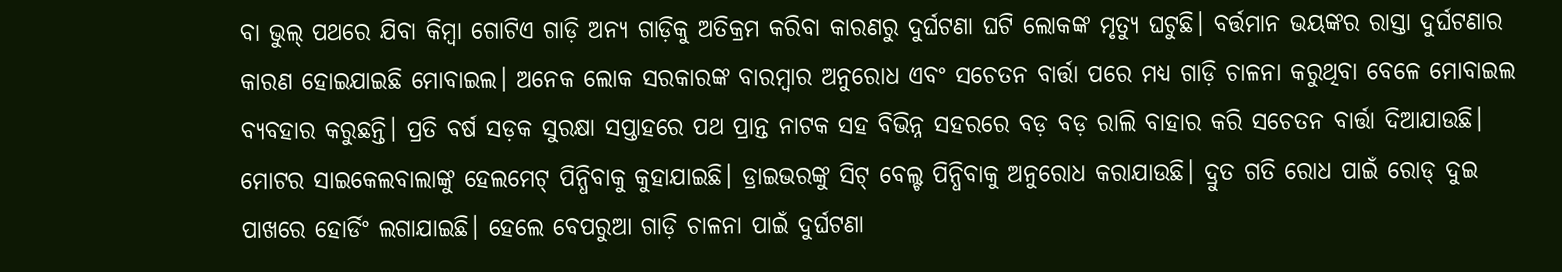ବା ଭୁଲ୍ ପଥରେ ଯିବା କିମ୍ବା ଗୋଟିଏ ଗାଡ଼ି ଅନ୍ୟ ଗାଡ଼ିକୁ ଅତିକ୍ରମ କରିବା କାରଣରୁ ଦୁର୍ଘଟଣା ଘଟି ଲୋକଙ୍କ ମୃତ୍ୟୁ ଘଟୁଛି। ବର୍ତ୍ତମାନ ଭୟଙ୍କର ରାସ୍ତା ଦୁର୍ଘଟଣାର କାରଣ ହୋଇଯାଇଛି ମୋବାଇଲ। ଅନେକ ଲୋକ ସରକାରଙ୍କ ବାରମ୍ବାର ଅନୁରୋଧ ଏବଂ ସଚେତନ ବାର୍ତ୍ତା ପରେ ମଧ୍ୟ ଗାଡ଼ି ଚାଳନା କରୁଥିବା ବେଳେ ମୋବାଇଲ ବ୍ୟବହାର କରୁଛନ୍ତି। ପ୍ରତି ବର୍ଷ ସଡ଼କ ସୁରକ୍ଷା ସପ୍ତାହରେ ପଥ ପ୍ରାନ୍ତ ନାଟକ ସହ ବିଭିନ୍ନ ସହରରେ ବଡ଼ ବଡ଼ ରାଲି ବାହାର କରି ସଚେତନ ବାର୍ତ୍ତା ଦିଆଯାଉଛି। ମୋଟର ସାଇକେଲବାଲାଙ୍କୁ ହେଲମେଟ୍ ପିନ୍ଧିବାକୁ କୁହାଯାଇଛି। ଡ୍ରାଇଭରଙ୍କୁ ସିଟ୍ ବେଲ୍ଟ ପିନ୍ଧିବାକୁ ଅନୁରୋଧ କରାଯାଉଛି। ଦ୍ରୁତ ଗତି ରୋଧ ପାଇଁ ରୋଡ୍ ଦୁଇ ପାଖରେ ହୋର୍ଡିଂ ଲଗାଯାଇଛି। ହେଲେ ବେପରୁଆ ଗାଡ଼ି ଚାଳନା ପାଇଁ ଦୁର୍ଘଟଣା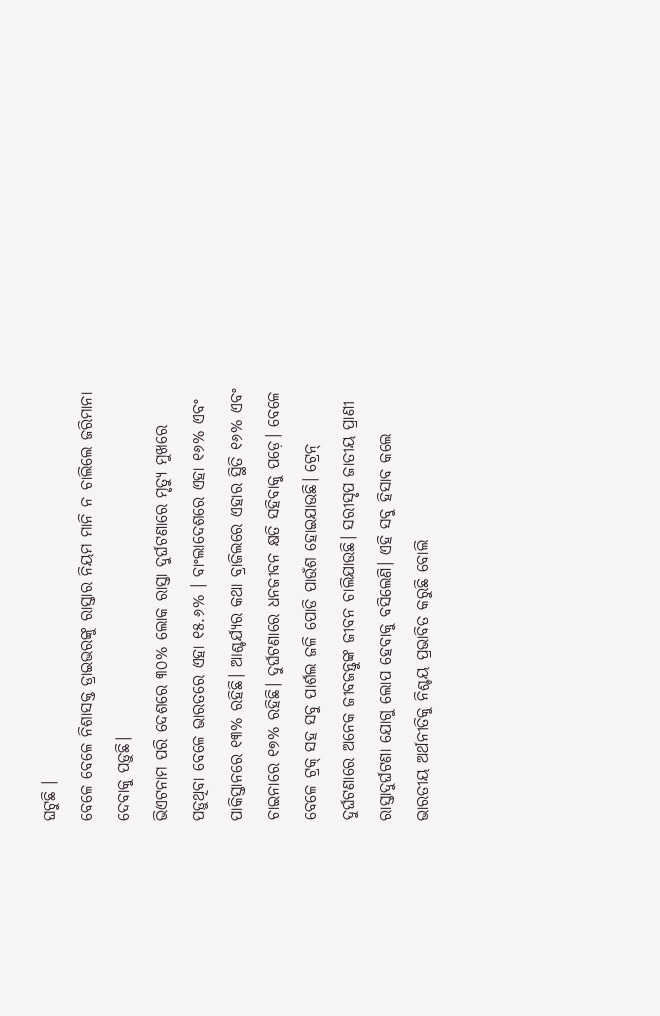ଘଟୁଛି ।
ବେଳେ ବେଳେ ନିଶାସକ୍ତ ଡ୍ରାଇଭରଙ୍କୁ ରାସ୍ତାର ନିୟମ ମାନି ନ ଚାଲିଲେ ଜରିମାନା ଦେବାକୁ ପଡ଼ୁଛି।
ଭିଏଟନାମ ପରି ଦେଶରେ ୩୦% ଲୋକ ରାସ୍ତା ଦୁର୍ଘଟଣାରେ ମୃତ୍ୟୁ ମୁଖରେ ପଡ଼ୁଥିବା ବେଳେ ଭାରତରେ ଏହା ୧୫.୬% । ବାଂଲାଦେଶରେ ଏହା ୧୬% ଏବଂ ପାକିସ୍ତାନରେ ୧୩% ରହିଛି। ଆଶ୍ଚର୍ଯ୍ୟର କଥା ବ୍ରାଜିଲରେ ଏହାର ସ୍ଥିତି ୧୬% ଏବଂ ଚାଇନାରେ ୧୭% ରହିଛି। ଦୁର୍ଘଟଣାରେ ଧନଜୀବନ କ୍ଷତି ସହିବାକୁ ପଡ଼େ। ବେଳେ ବେଳେ ଟ୍ରକ୍ ସହ ସବୁ ପାର୍ଶଲ ଜଳି ପୋଡି ପାଉଁଶ ହୋଇଯାଉଛି। ଟ୍ରେନ୍ ଦୁର୍ଘଟଣାରେ ଅନେକ ଜୀବଜନ୍ତୁଙ୍କ ଜୀବନ ଚାଲିଯାଉଛି। ସରୀସୃପ ଜାତୀୟ ପ୍ରାଣୀ ରାସ୍ତାଦୁର୍ଘଟଣା ଯୋଗୁ ଲୋପ ହେବାକୁ ବସିଲେଣି। ଏହି ସବୁ ହିସାବ କଲେ ଭାରତୀୟ ଅର୍ଥନୀତିକୁ ନିଶ୍ଚୟ ପ୍ରଭାବିତ କରୁଛି ବୋଲି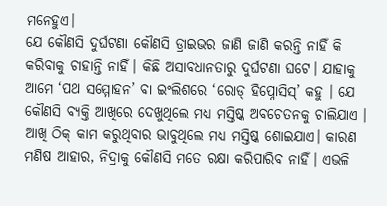ମନେହୁଏ।
ଯେ କୌଣସି ଦୁର୍ଘଟଣା କୌଣସି ଡ୍ରାଇଭର ଜାଣି ଜାଣି କରନ୍ତି ନାହିଁ କି କରିବାକୁ ଚାହାନ୍ତି ନାହିଁ। କିଛି ଅସାବଧାନତାରୁ ଦୁର୍ଘଟଣା ଘଟେ। ଯାହାକୁ ଆମେ ‘ପଥ ସମ୍ମୋହନ’ ବା ଇଂଲିଶରେ ‘ରୋଡ୍ ହିପ୍ନୋସିସ୍’ କହୁ । ଯେ କୌଣସି ବ୍ୟକ୍ତି ଆଖିରେ ଦେଖୁଥିଲେ ମଧ୍ୟ ମସ୍ତିଷ୍କ ଅବଚେତନକୁ ଚାଲିଯାଏ । ଆଖି ଠିକ୍ କାମ କରୁଥିବାର ଭାବୁଥିଲେ ମଧ୍ୟ ମସ୍ତିଷ୍କ ଶୋଇଯାଏ। କାରଣ ମଣିଷ ଆହାର, ନିଦ୍ରାକୁ କୌଣସି ମତେ ରକ୍ଷା କରିପାରିବ ନାହିଁ। ଏଭଳି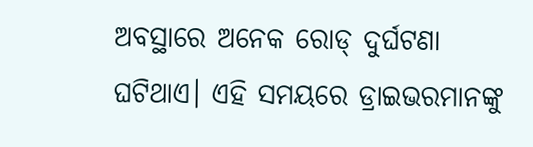ଅବସ୍ଥାରେ ଅନେକ ରୋଡ୍ ଦୁର୍ଘଟଣା ଘଟିଥାଏ। ଏହି ସମୟରେ ଡ୍ରାଇଭରମାନଙ୍କୁ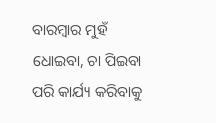ବାରମ୍ବାର ମୁହଁ ଧୋଇବା, ଚା ପିଇବା ପରି କାର୍ଯ୍ୟ କରିବାକୁ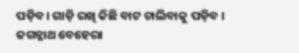ପଡ଼ିବ। ଗାଡ଼ି ରଖି କିଛି ବାଟ ଚାଲିବାକୁ ପଡ଼ିବ ।
ଜଗନ୍ନାଥ ବେହେରା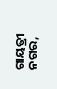ଗାୟତ୍ରୀ ନଗର,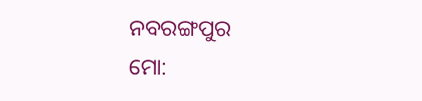ନବରଙ୍ଗପୁର
ମୋ: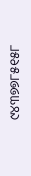୯୪୩୭୭୮୫୧୫୮